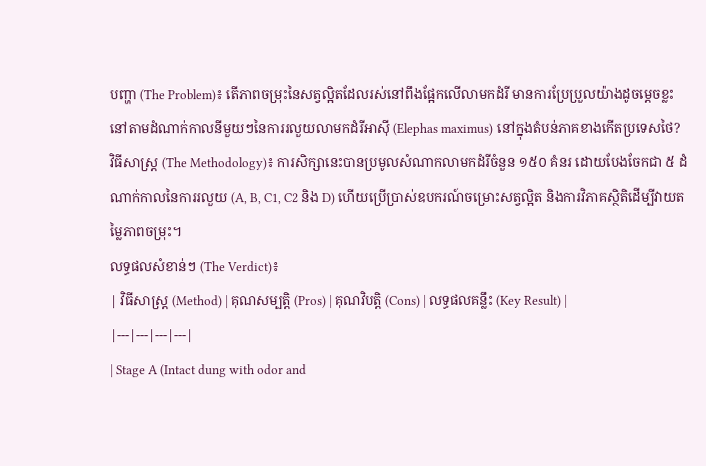បញ្ហា (The Problem)៖ តើភាពចម្រុះនៃសត្វល្អិតដែលរស់នៅពឹងផ្អែកលើលាមកដំរី មានការប្រែប្រួលយ៉ាងដូចម្តេចខ្លះ នៅតាមដំណាក់កាលនីមួយៗនៃការរលួយលាមកដំរីអាស៊ី (Elephas maximus) នៅក្នុងតំបន់ភាគខាងកើតប្រទេសថៃ?
វិធីសាស្ត្រ (The Methodology)៖ ការសិក្សានេះបានប្រមូលសំណាកលាមកដំរីចំនួន ១៥០ គំនរ ដោយបែងចែកជា ៥ ដំណាក់កាលនៃការរលួយ (A, B, C1, C2 និង D) ហើយប្រើប្រាស់ឧបករណ៍ចម្រោះសត្វល្អិត និងការវិភាគស្ថិតិដើម្បីវាយតម្លៃភាពចម្រុះ។
លទ្ធផលសំខាន់ៗ (The Verdict)៖
| វិធីសាស្ត្រ (Method) | គុណសម្បត្តិ (Pros) | គុណវិបត្តិ (Cons) | លទ្ធផលគន្លឹះ (Key Result) |
|---|---|---|---|
| Stage A (Intact dung with odor and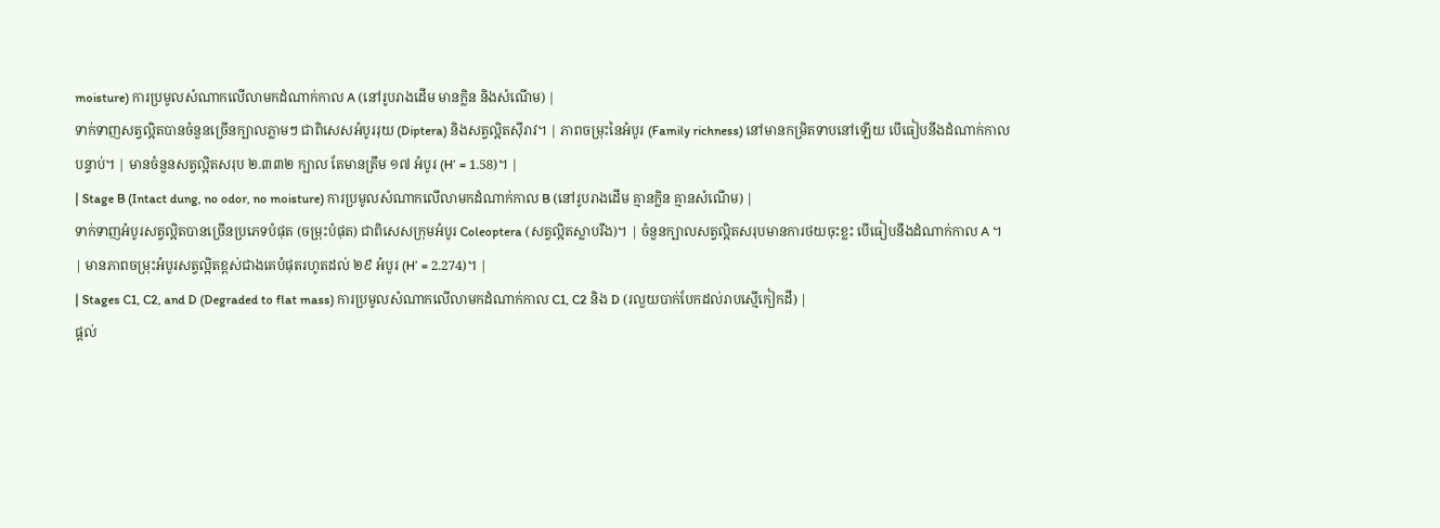moisture) ការប្រមូលសំណាកលើលាមកដំណាក់កាល A (នៅរូបរាងដើម មានក្លិន និងសំណើម) |
ទាក់ទាញសត្វល្អិតបានចំនួនច្រើនក្បាលភ្លាមៗ ជាពិសេសអំបូររុយ (Diptera) និងសត្វល្អិតស៊ីរាវ។ | ភាពចម្រុះនៃអំបូរ (Family richness) នៅមានកម្រិតទាបនៅឡើយ បើធៀបនឹងដំណាក់កាលបន្ទាប់។ | មានចំនួនសត្វល្អិតសរុប ២.៣៣២ ក្បាល តែមានត្រឹម ១៧ អំបូរ (H’ = 1.58)។ |
| Stage B (Intact dung, no odor, no moisture) ការប្រមូលសំណាកលើលាមកដំណាក់កាល B (នៅរូបរាងដើម គ្មានក្លិន គ្មានសំណើម) |
ទាក់ទាញអំបូរសត្វល្អិតបានច្រើនប្រភេទបំផុត (ចម្រុះបំផុត) ជាពិសេសក្រុមអំបូរ Coleoptera (សត្វល្អិតស្លាបរឹង)។ | ចំនួនក្បាលសត្វល្អិតសរុបមានការថយចុះខ្លះ បើធៀបនឹងដំណាក់កាល A ។ | មានភាពចម្រុះអំបូរសត្វល្អិតខ្ពស់ជាងគេបំផុតរហូតដល់ ២៩ អំបូរ (H’ = 2.274)។ |
| Stages C1, C2, and D (Degraded to flat mass) ការប្រមូលសំណាកលើលាមកដំណាក់កាល C1, C2 និង D (រលួយបាក់បែកដល់រាបស្មើកៀកដី) |
ផ្តល់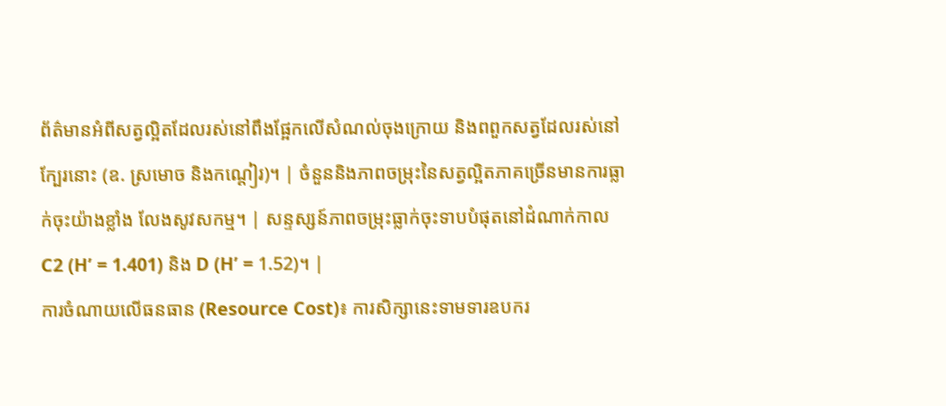ព័ត៌មានអំពីសត្វល្អិតដែលរស់នៅពឹងផ្អែកលើសំណល់ចុងក្រោយ និងពពួកសត្វដែលរស់នៅក្បែរនោះ (ឧ. ស្រមោច និងកណ្តៀរ)។ | ចំនួននិងភាពចម្រុះនៃសត្វល្អិតភាគច្រើនមានការធ្លាក់ចុះយ៉ាងខ្លាំង លែងសូវសកម្ម។ | សន្ទស្សន៍ភាពចម្រុះធ្លាក់ចុះទាបបំផុតនៅដំណាក់កាល C2 (H’ = 1.401) និង D (H’ = 1.52)។ |
ការចំណាយលើធនធាន (Resource Cost)៖ ការសិក្សានេះទាមទារឧបករ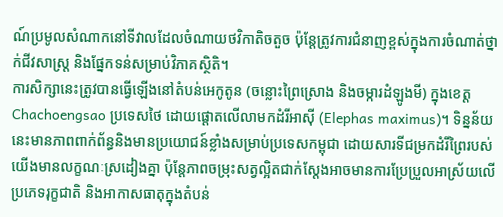ណ៍ប្រមូលសំណាកនៅទីវាលដែលចំណាយថវិកាតិចតួច ប៉ុន្តែត្រូវការជំនាញខ្ពស់ក្នុងការចំណាត់ថ្នាក់ជីវសាស្ត្រ និងផ្នែកទន់សម្រាប់វិភាគស្ថិតិ។
ការសិក្សានេះត្រូវបានធ្វើឡើងនៅតំបន់អេកូតូន (ចន្លោះព្រៃស្រោង និងចម្ការដំឡូងមី) ក្នុងខេត្ត Chachoengsao ប្រទេសថៃ ដោយផ្តោតលើលាមកដំរីអាស៊ី (Elephas maximus)។ ទិន្នន័យនេះមានភាពពាក់ព័ន្ធនិងមានប្រយោជន៍ខ្លាំងសម្រាប់ប្រទេសកម្ពុជា ដោយសារទីជម្រកដំរីព្រៃរបស់យើងមានលក្ខណៈស្រដៀងគ្នា ប៉ុន្តែភាពចម្រុះសត្វល្អិតជាក់ស្តែងអាចមានការប្រែប្រួលអាស្រ័យលើប្រភេទរុក្ខជាតិ និងអាកាសធាតុក្នុងតំបន់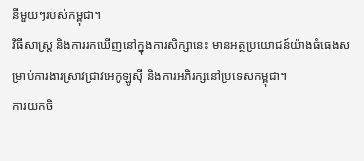នីមួយៗរបស់កម្ពុជា។
វិធីសាស្ត្រ និងការរកឃើញនៅក្នុងការសិក្សានេះ មានអត្ថប្រយោជន៍យ៉ាងធំធេងសម្រាប់ការងារស្រាវជ្រាវអេកូឡូស៊ី និងការអភិរក្សនៅប្រទេសកម្ពុជា។
ការយកចិ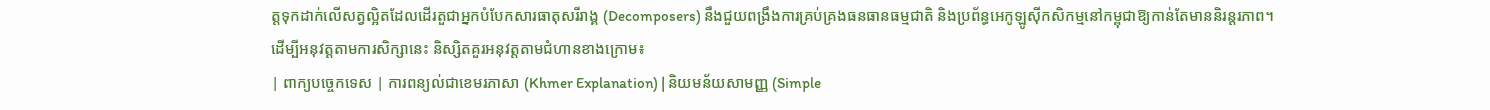ត្តទុកដាក់លើសត្វល្អិតដែលដើរតួជាអ្នកបំបែកសារធាតុសរីរាង្គ (Decomposers) នឹងជួយពង្រឹងការគ្រប់គ្រងធនធានធម្មជាតិ និងប្រព័ន្ធអេកូឡូស៊ីកសិកម្មនៅកម្ពុជាឱ្យកាន់តែមាននិរន្តរភាព។
ដើម្បីអនុវត្តតាមការសិក្សានេះ និស្សិតគួរអនុវត្តតាមជំហានខាងក្រោម៖
| ពាក្យបច្ចេកទេស | ការពន្យល់ជាខេមរភាសា (Khmer Explanation) | និយមន័យសាមញ្ញ (Simple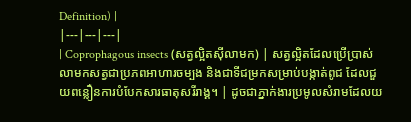Definition) |
|---|---|---|
| Coprophagous insects (សត្វល្អិតស៊ីលាមក) | សត្វល្អិតដែលប្រើប្រាស់លាមកសត្វជាប្រភពអាហារចម្បង និងជាទីជម្រកសម្រាប់បង្កាត់ពូជ ដែលជួយពន្លឿនការបំបែកសារធាតុសរីរាង្គ។ | ដូចជាភ្នាក់ងារប្រមូលសំរាមដែលយ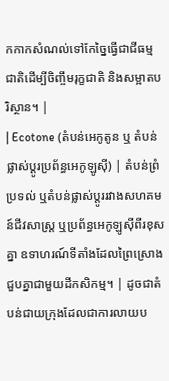កកាកសំណល់ទៅកែច្នៃធ្វើជាជីធម្មជាតិដើម្បីចិញ្ចឹមរុក្ខជាតិ និងសម្អាតបរិស្ថាន។ |
| Ecotone (តំបន់អេកូតូន ឬ តំបន់ផ្លាស់ប្តូរប្រព័ន្ធអេកូឡូស៊ី) | តំបន់ព្រំប្រទល់ ឬតំបន់ផ្លាស់ប្តូររវាងសហគមន៍ជីវសាស្រ្ត ឬប្រព័ន្ធអេកូឡូស៊ីពីរខុសគ្នា ឧទាហរណ៍ទីតាំងដែលព្រៃស្រោងជួបគ្នាជាមួយដីកសិកម្ម។ | ដូចជាតំបន់ជាយក្រុងដែលជាការលាយប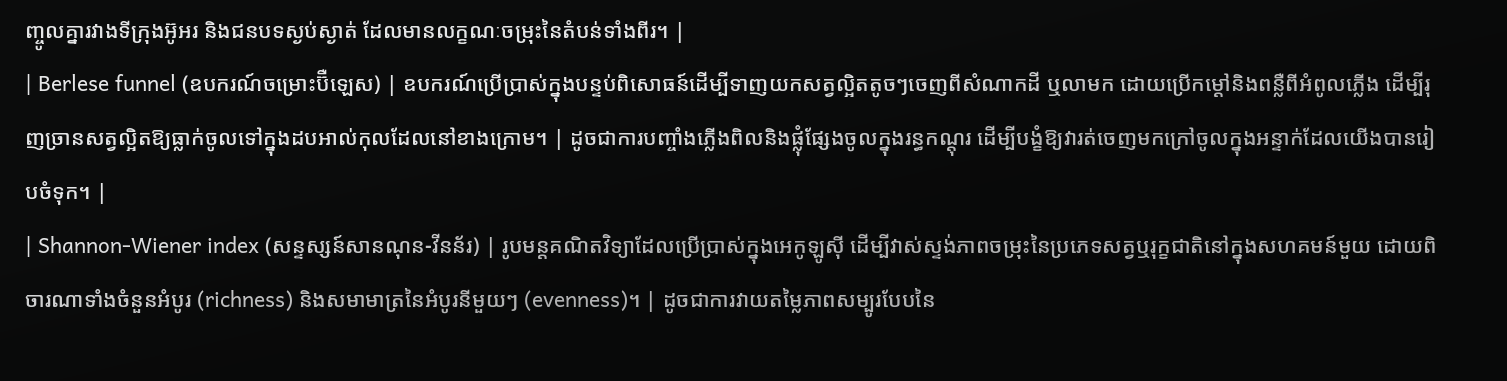ញ្ចូលគ្នារវាងទីក្រុងអ៊ូអរ និងជនបទស្ងប់ស្ងាត់ ដែលមានលក្ខណៈចម្រុះនៃតំបន់ទាំងពីរ។ |
| Berlese funnel (ឧបករណ៍ចម្រោះប៊ឺឡេស) | ឧបករណ៍ប្រើប្រាស់ក្នុងបន្ទប់ពិសោធន៍ដើម្បីទាញយកសត្វល្អិតតូចៗចេញពីសំណាកដី ឬលាមក ដោយប្រើកម្ដៅនិងពន្លឺពីអំពូលភ្លើង ដើម្បីរុញច្រានសត្វល្អិតឱ្យធ្លាក់ចូលទៅក្នុងដបអាល់កុលដែលនៅខាងក្រោម។ | ដូចជាការបញ្ចាំងភ្លើងពិលនិងផ្លុំផ្សែងចូលក្នុងរន្ធកណ្តុរ ដើម្បីបង្ខំឱ្យវារត់ចេញមកក្រៅចូលក្នុងអន្ទាក់ដែលយើងបានរៀបចំទុក។ |
| Shannon-Wiener index (សន្ទស្សន៍សានណុន-វីនន័រ) | រូបមន្តគណិតវិទ្យាដែលប្រើប្រាស់ក្នុងអេកូឡូស៊ី ដើម្បីវាស់ស្ទង់ភាពចម្រុះនៃប្រភេទសត្វឬរុក្ខជាតិនៅក្នុងសហគមន៍មួយ ដោយពិចារណាទាំងចំនួនអំបូរ (richness) និងសមាមាត្រនៃអំបូរនីមួយៗ (evenness)។ | ដូចជាការវាយតម្លៃភាពសម្បូរបែបនៃ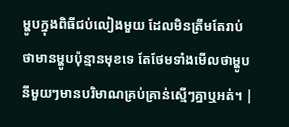ម្ហូបក្នុងពិធីជប់លៀងមួយ ដែលមិនត្រឹមតែរាប់ថាមានម្ហូបប៉ុន្មានមុខទេ តែថែមទាំងមើលថាម្ហូបនីមួយៗមានបរិមាណគ្រប់គ្រាន់ស្មើៗគ្នាឬអត់។ |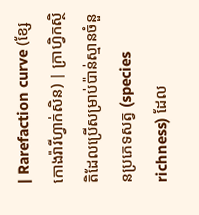| Rarefaction curve (ខ្សែកោងរ៉ារីហ្វាក់សិន) | ក្រាហ្វិកស្ថិតិដែលប្រើសម្រាប់ប៉ាន់ស្មានចំនួនប្រភេទសត្វ (species richness) ដែល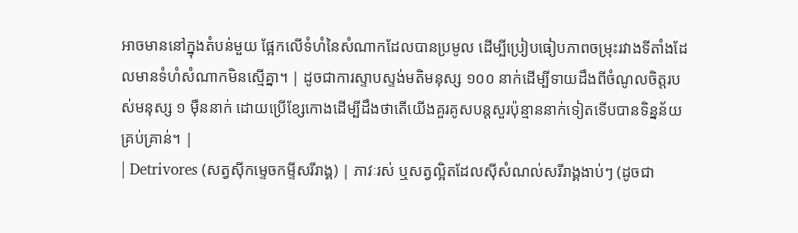អាចមាននៅក្នុងតំបន់មួយ ផ្អែកលើទំហំនៃសំណាកដែលបានប្រមូល ដើម្បីប្រៀបធៀបភាពចម្រុះរវាងទីតាំងដែលមានទំហំសំណាកមិនស្មើគ្នា។ | ដូចជាការស្ទាបស្ទង់មតិមនុស្ស ១០០ នាក់ដើម្បីទាយដឹងពីចំណូលចិត្តរបស់មនុស្ស ១ ម៉ឺននាក់ ដោយប្រើខ្សែកោងដើម្បីដឹងថាតើយើងគួរគូសបន្តសួរប៉ុន្មាននាក់ទៀតទើបបានទិន្នន័យគ្រប់គ្រាន់។ |
| Detrivores (សត្វស៊ីកម្ទេចកម្ទីសរីរាង្គ) | ភាវៈរស់ ឬសត្វល្អិតដែលស៊ីសំណល់សរីរាង្គងាប់ៗ (ដូចជា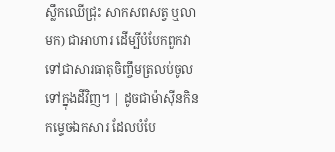ស្លឹកឈើជ្រុះ សាកសពសត្វ ឬលាមក) ជាអាហារ ដើម្បីបំបែកពួកវាទៅជាសារធាតុចិញ្ចឹមត្រលប់ចូលទៅក្នុងដីវិញ។ | ដូចជាម៉ាស៊ីនកិនកម្ទេចឯកសារ ដែលបំបែ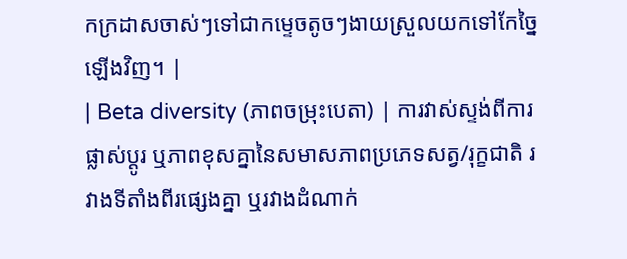កក្រដាសចាស់ៗទៅជាកម្ទេចតូចៗងាយស្រួលយកទៅកែច្នៃឡើងវិញ។ |
| Beta diversity (ភាពចម្រុះបេតា) | ការវាស់ស្ទង់ពីការផ្លាស់ប្តូរ ឬភាពខុសគ្នានៃសមាសភាពប្រភេទសត្វ/រុក្ខជាតិ រវាងទីតាំងពីរផ្សេងគ្នា ឬរវាងដំណាក់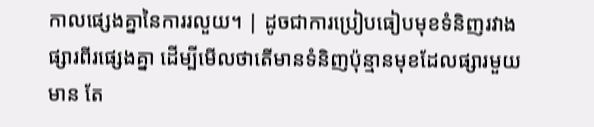កាលផ្សេងគ្នានៃការរលួយ។ | ដូចជាការប្រៀបធៀបមុខទំនិញរវាងផ្សារពីរផ្សេងគ្នា ដើម្បីមើលថាតើមានទំនិញប៉ុន្មានមុខដែលផ្សារមួយមាន តែ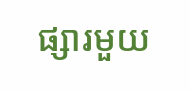ផ្សារមួយ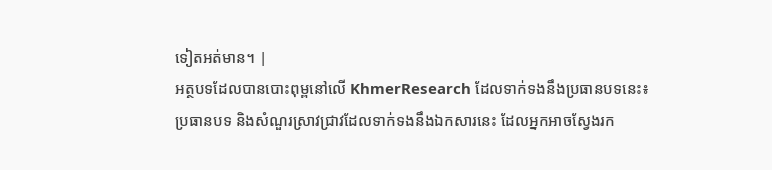ទៀតអត់មាន។ |
អត្ថបទដែលបានបោះពុម្ពនៅលើ KhmerResearch ដែលទាក់ទងនឹងប្រធានបទនេះ៖
ប្រធានបទ និងសំណួរស្រាវជ្រាវដែលទាក់ទងនឹងឯកសារនេះ ដែលអ្នកអាចស្វែងរក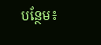បន្ថែម៖